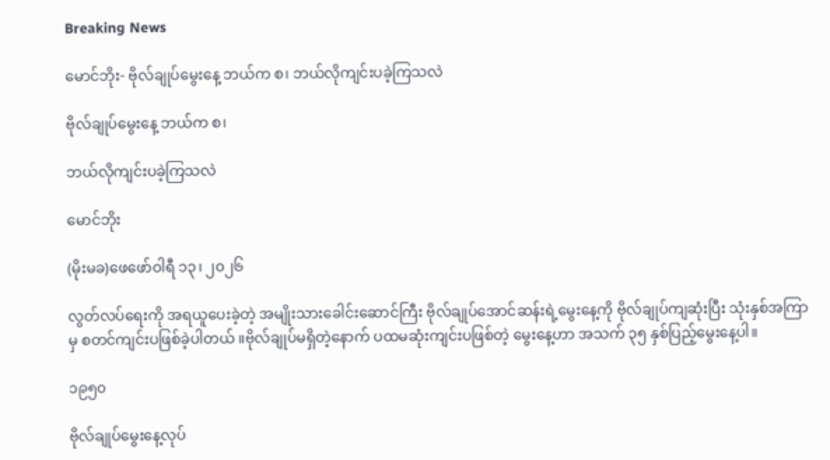Breaking News

မောင်ဘိုး- ဗိုလ်ချုပ်မွေးနေ့ ဘယ်က စ၊ ဘယ်လိုကျင်းပခဲ့ကြသလဲ

ဗိုလ်ချုပ်မွေးနေ့ ဘယ်က စ၊

ဘယ်လိုကျင်းပခဲ့ကြသလဲ

မောင်ဘိုး

(မိုးမခ)ဖေဖော်ဝါရီ ၁၃၊ ၂၀၂၆

လွတ်လပ်ရေးကို အရယူပေးခဲ့တဲ့ အမျိုးသားခေါင်းဆောင်ကြီး ဗိုလ်ချုပ်အောင်ဆန်းရဲ့မွေးနေ့ကို ဗိုလ်ချုပ်ကျဆုံးပြီး သုံးနှစ်အကြာမှ စတင်ကျင်းပဖြစ်ခဲ့ပါတယ် ။ဗိုလ်ချုပ်မရှိတဲ့နောက် ပထမဆုံးကျင်းပဖြစ်တဲ့ မွေးနေ့ဟာ အသက် ၃၅ နှစ်ပြည့်မွေးနေ့ပါ။

၁၉၅၀

ဗိုလ်ချုပ်မွေးနေ့လုပ်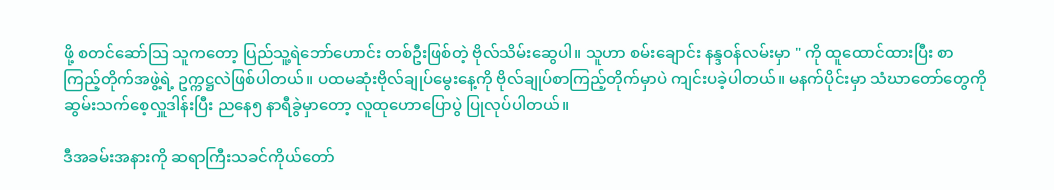ဖို့ စတင်ဆော်သြ သူကတော့ ပြည်သူ့ရဲဘော်ဟောင်း တစ်ဦးဖြစ်တဲ့ ဗိုလ်သိမ်းဆွေပါ။ သူဟာ စမ်းချောင်း နန္ဒဝန်လမ်းမှာ " ကို ထူထောင်ထားပြီး စာကြည့်တိုက်အဖွဲ့ရဲ့ ဥက္ကဋ္ဌလဲဖြစ်ပါတယ်။ ပထမဆုံးဗိုလ်ချုပ်မွေးနေ့ကို ဗိုလ်ချုပ်စာကြည့်တိုက်မှာပဲ ကျင်းပခဲ့ပါတယ်။ မနက်ပိုင်းမှာ သံဃာတော်တွေကို ဆွမ်းသက်စေ့လှူဒါန်းပြီး ညနေ၅ နာရီခွဲမှာတော့ လူထုဟောပြောပွဲ ပြုလုပ်ပါတယ်။

ဒီအခမ်းအနားကို ဆရာကြီးသခင်ကိုယ်တော်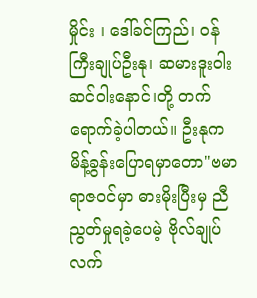မှိုင်း ၊ ဒေါ်ခင်ကြည်၊ ဝန်ကြီးချုပ်ဦးနု၊ ဆမားဒူးဝါးဆင်ဝါးနောင်၊တို့ တက်ရောက်ခဲ့ပါတယ်။ ဦးနုက မိန့်ခွန်းပြောရမှာတော"ဗမာရာဇဝင်မှာ ဓားမိုးပြီးမှ ညီညွတ်မှုရခဲ့ပေမဲ့ ဗိုလ်ချုပ်လက်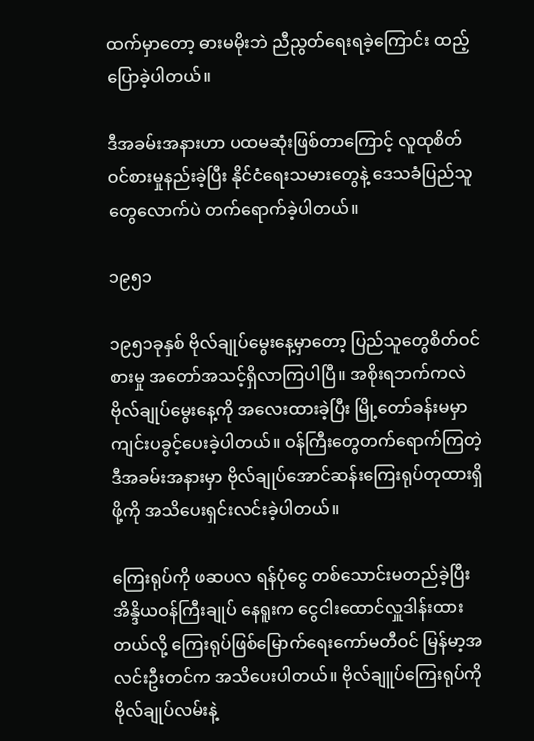ထက်မှာတော့ ဓားမမိုးဘဲ ညီညွတ်ရေးရခဲ့ကြောင်း ထည့်ပြောခဲ့ပါတယ်။

ဒီအခမ်းအနားဟာ ပထမဆုံးဖြစ်တာကြောင့် လူထုစိတ်ဝင်စားမှုနည်းခဲ့ပြီး နိုင်ငံရေးသမားတွေနဲ့ ဒေသခံပြည်သူတွေလောက်ပဲ တက်ရောက်ခဲ့ပါတယ်။

၁၉၅၁

၁၉၅၁ခုနှစ် ဗိုလ်ချုပ်မွေးနေ့မှာတော့ ပြည်သူတွေစိတ်ဝင်စားမှု အတော်အသင့်ရှိလာကြပါပြီ။ အစိုးရဘက်ကလဲဗိုလ်ချုပ်မွေးနေ့ကို အလေးထားခဲ့ပြီး မြို့တော်ခန်းမမှာ ကျင်းပခွင့်ပေးခဲ့ပါတယ်။ ဝန်ကြီးတွေတက်ရောက်ကြတဲ့ ဒီအခမ်းအနားမှာ ဗိုလ်ချုပ်အောင်ဆန်းကြေးရုပ်တုထားရှိဖို့ကို အသိပေးရှင်းလင်းခဲ့ပါတယ်။

ကြေးရုပ်ကို ဖဆပလ ရန်ပုံငွေ တစ်သောင်းမတည်ခဲ့ပြီး အိန္ဒိယဝန်ကြီးချုပ် နေရူးက ငွေငါးထောင်လှူဒါန်းထားတယ်လို့ ကြေးရုပ်ဖြစ်မြောက်ရေးကော်မတီဝင် မြန်မာ့အလင်းဦးတင်က အသိပေးပါတယ်။ ဗိုလ်ချူပ်ကြေးရုပ်ကို ဗိုလ်ချုပ်လမ်းနဲ့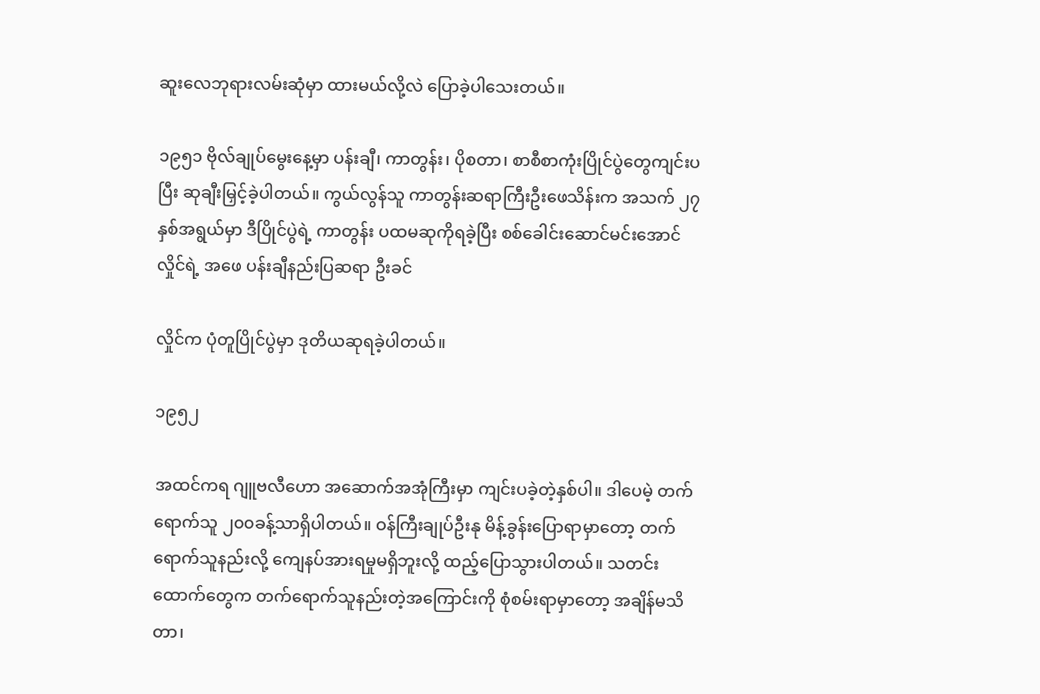ဆူးလေဘုရားလမ်းဆုံမှာ ထားမယ်လို့လဲ ပြောခဲ့ပါသေးတယ်။

၁၉၅၁ ဗိုလ်ချုပ်မွေးနေ့မှာ ပန်းချီ၊ ကာတွန်း၊ ပိုစတာ၊ စာစီစာကုံးပြိုင်ပွဲတွေကျင်းပပြီး ဆုချီးမြှင့်ခဲ့ပါတယ်။ ကွယ်လွန်သူ ကာတွန်းဆရာကြီးဦးဖေသိန်းက အသက် ၂၇နှစ်အရွယ်မှာ ဒီပြိုင်ပွဲရဲ့ ကာတွန်း ပထမဆုကိုရခဲ့ပြီး စစ်ခေါင်းဆောင်မင်းအောင်လှိုင်ရဲ့ အဖေ ပန်းချီနည်းပြဆရာ ဦးခင်

လှိုင်က ပုံတူပြိုင်ပွဲမှာ ဒုတိယဆုရခဲ့ပါတယ်။

၁၉၅၂

အထင်ကရ ဂျူဗလီဟော အဆောက်အအုံကြီးမှာ ကျင်းပခဲ့တဲ့နှစ်ပါ။ ဒါပေမဲ့ တက်ရောက်သူ ၂၀၀ခန့်သာရှိပါတယ်။ ဝန်ကြီးချုပ်ဦးနု မိန့်ခွန်းပြောရာမှာတော့ တက်ရောက်သူနည်းလို့ ကျေနပ်အားရမှုမရှိဘူးလို့ ထည့်ပြောသွားပါတယ်။ သတင်းထောက်တွေက တက်ရောက်သူနည်းတဲ့အကြောင်းကို စုံစမ်းရာမှာတော့ အချိန်မသိတာ၊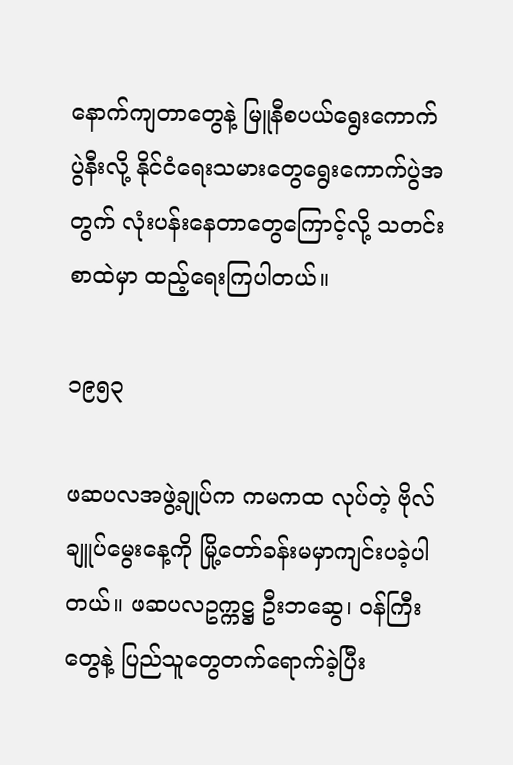နောက်ကျတာတွေနဲ့ မြူနီစပယ်ရွေးကောက်ပွဲနီးလို့ နိုင်ငံရေးသမားတွေရွေးကောက်ပွဲအတွက် လုံးပန်းနေတာတွေကြောင့်လို့ သတင်းစာထဲမှာ ထည့်ရေးကြပါတယ်။

၁၉၅၃

ဖဆပလအဖွဲ့ချုပ်က ကမကထ လုပ်တဲ့ ဗိုလ်ချူပ်မွေးနေ့ကို မြို့တော်ခန်းမမှာကျင်းပခဲ့ပါတယ်။ ဖဆပလဥက္ကဋ္ဌ ဦးဘဆွေ၊ ဝန်ကြီးတွေနဲ့ ပြည်သူတွေတက်ရောက်ခဲ့ပြီး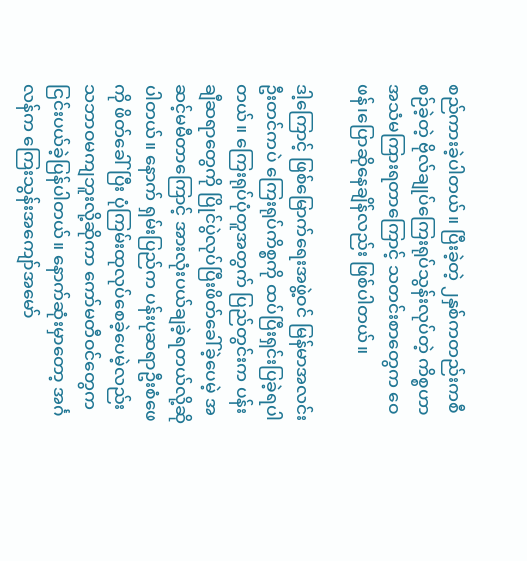စည်ကားခဲ့ပါတယ်။ ပြီးခဲ့တဲ့ ၂နှစ်ကတည်းကစီစဉ်ခဲ့တဲ့ ဗိုလ်ချုပ်ကြေးရုပ်သွန်းလုပ်တဲ့ ကိစ္စဟာ အသံမကြားရတာကြောင့် သတင်းစာတွေက ဝေဖန်၊ပြောဆိုနေချိန်လည်း ဖြစ်ပါတယ်။

ဒါ့ကြောင့် ဖြစ်မြောက်ရေးအဖွဲ့ဝင် မြန်မာအလင်းဦးတင်ကပဲ ကြေးရုပ်ကိစ္စကို ထပ်ပြီးရှင်းပြခဲ့ရပါတယ်။ ကြေးရုပ်ပုံတူအတွက် ပြည်တွင်းက ပန်းချီဆရာတွေကို ပြိုင်ပွဲလုပ်ပြီးဖိတ်ခေါ်ခဲ့ပေမဲ့ အဆင့်မမီတာကြောင့် အားလုံးပယ်ချခဲ့ရတယ်လို့ဆိုပါတယ်။ နောက် ရှမ်းပြည်က ပန်းပုဆရာဦးစံဖေကို ဖိတ်ခေါ်ပြီး ပုံကြမ်းထုလုပ်စေခဲ့ပေမဲ့လည်း သဘာဝမကျဘူးလို့ဆိုကာ ကော်မတီဝင်တွေက ငြင်းပယ်ခဲ့ပြန်ပါတယ်။ နောက်ဆုံးမှာတော့ အင်္ဂလန်က ကြေးသွန်းအကျော်အမော်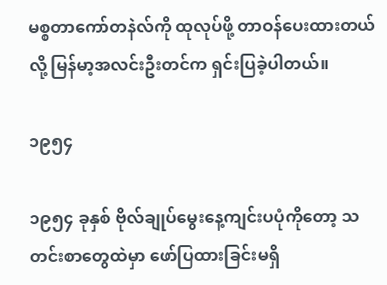မစ္စတာကော်တနဲလ်ကို ထုလုပ်ဖို့ တာဝန်ပေးထားတယ်လို့ မြန်မာ့အလင်းဦးတင်က ရှင်းပြခဲ့ပါတယ်။

၁၉၅၄

၁၉၅၄ ခုနှစ် ဗိုလ်ချုပ်မွေးနေ့ကျင်းပပုံကိုတော့ သတင်းစာတွေထဲမှာ ဖော်ပြထားခြင်းမရှိ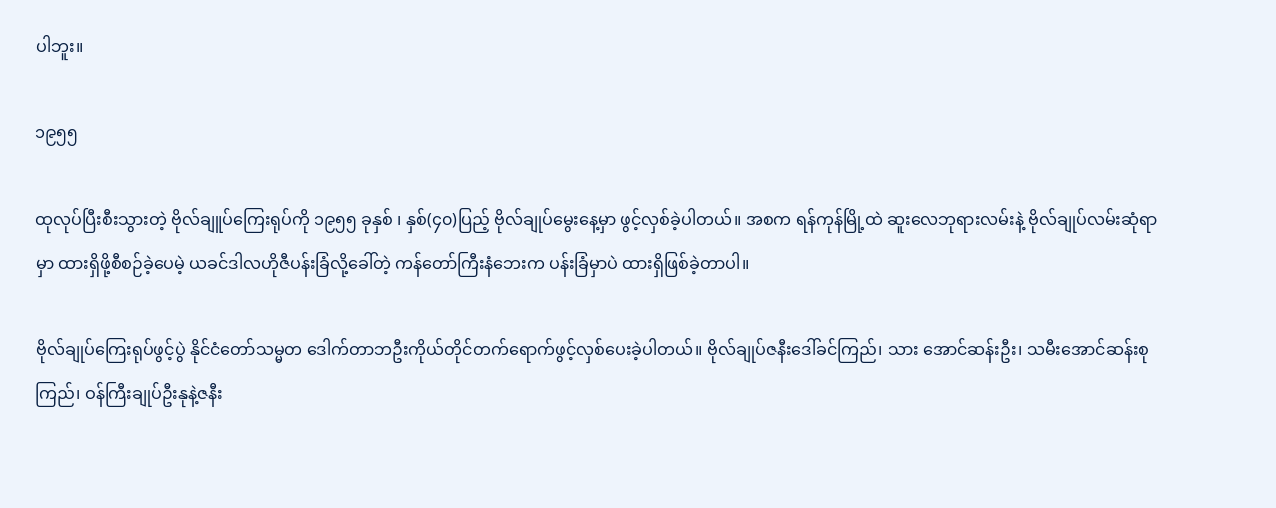ပါဘူး။

၁၉၅၅

ထုလုပ်ပြီးစီးသွားတဲ့ ဗိုလ်ချူပ်ကြေးရုပ်ကို ၁၉၅၅ ခုနှစ် ၊ နှစ်(၄၀)ပြည့် ဗိုလ်ချုပ်မွေးနေ့မှာ ဖွင့်လှစ်ခဲ့ပါတယ်။ အစက ရန်ကုန်မြို့ထဲ ဆူးလေဘုရားလမ်းနဲ့ ဗိုလ်ချုပ်လမ်းဆုံရာမှာ ထားရှိဖို့စီစဉ်ခဲ့ပေမဲ့ ယခင်ဒါလဟိုဇီပန်းခြံလို့ခေါ်တဲ့ ကန်တော်ကြီးနံဘေးက ပန်းခြံမှာပဲ ထားရှိဖြစ်ခဲ့တာပါ။

ဗိုလ်ချုပ်ကြေးရုပ်ဖွင့်ပွဲ နိုင်ငံတော်သမ္မတ ဒေါက်တာဘဦးကိုယ်တိုင်တက်ရောက်ဖွင့်လှစ်ပေးခဲ့ပါတယ်။ ဗိုလ်ချုပ်ဇနီးဒေါ်ခင်ကြည်၊ သား အောင်ဆန်းဦး၊ သမီးအောင်ဆန်းစုကြည်၊ ဝန်ကြီးချုပ်ဦးနုနဲ့ဇနီး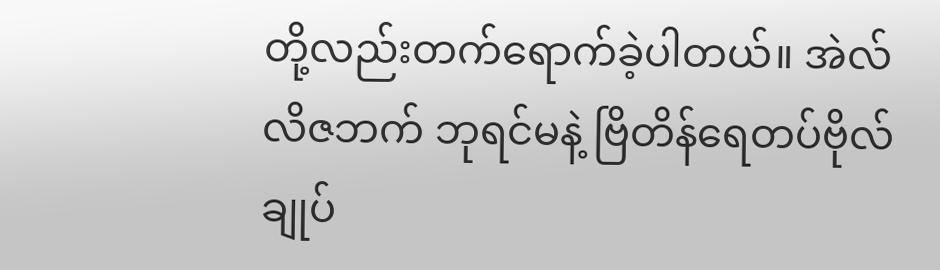တို့လည်းတက်ရောက်ခဲ့ပါတယ်။ အဲလ်လိဇဘက် ဘုရင်မနဲ့ ဗြိတိန်ရေတပ်ဗိုလ်ချုပ်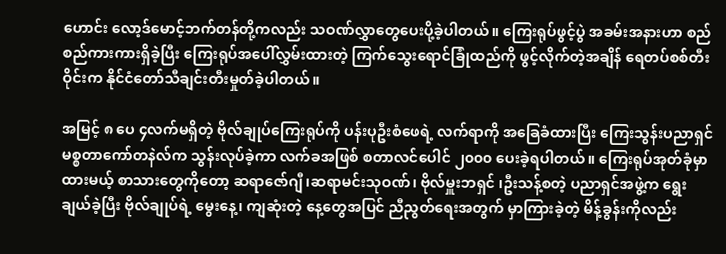ဟောင်း လော့ဒ်မောင့်ဘက်တန်တို့ကလည်း သဝဏ်လွှာတွေပေးပို့ခဲ့ပါတယ်။ ကြေးရုပ်ဖွင့်ပွဲ အခမ်းအနားဟာ စည်စည်ကားကားရှိခဲ့ပြီး ကြေးရုပ်အပေါ်လွှမ်းထားတဲ့ ကြက်သွေးရောင်ခြုံထည်ကို ဖွင့်လိုက်တဲ့အချိန် ရေတပ်စစ်တီးဝိုင်းက နိုင်ငံတော်သီချင်းတီးမှုတ်ခဲ့ပါတယ်။

အမြင့် ၈ ပေ ၄လက်မရှိတဲ့ ဗိုလ်ချုပ်ကြေးရုပ်ကို ပန်းပုဦးစံဖေရဲ့ လက်ရာကို အခြေခံထားပြီး ကြေးသွန်းပညာရှင် မစ္စတာကော်တနဲလ်က သွန်းလုပ်ခဲ့ကာ လက်ခအဖြစ် စတာလင်ပေါင် ၂၀၀၀ ပေးခဲ့ရပါတယ်။ ကြေးရုပ်အုတ်ခုံမှာထားမယ့် စာသားတွေကိုတော့ ဆရာဇော်ဂျီ၊ဆရာမင်းသုဝဏ်၊ ဗိုလ်မှူးဘရှင် ၊ဦးသန့်စတဲ့ ပညာရှင်အဖွဲ့က ရွေးချယ်ခဲ့ပြီး ဗိုလ်ချုပ်ရဲ့ မွေးနေ့၊ ကျဆုံးတဲ့ နေ့တွေအပြင် ညီညွတ်ရေးအတွက် မှာကြားခဲ့တဲ့ မိန့်ခွန်းကိုလည်း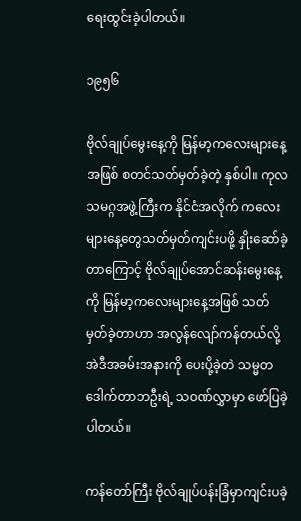ရေးထွင်းခဲ့ပါတယ်။

၁၉၅၆

ဗိုလ်ချုပ်မွေးနေ့ကို မြန်မာ့ကလေးများနေ့အဖြစ် စတင်သတ်မှတ်ခဲ့တဲ့ နှစ်ပါ။ ကုလသမဂ္ဂအဖွဲ့ကြီးက နိုင်ငံအလိုက် ကလေးများနေ့တွေသတ်မှတ်ကျင်းပဖို့ နှိုးဆော်ခဲ့တာကြောင့် ဗိုလ်ချုပ်အောင်ဆန်းမွေးနေ့ကို မြန်မာ့ကလေးများနေ့အဖြစ် သတ်မှတ်ခဲ့တာဟာ အလွန်လျော်ကန်တယ်လို့ အဲဒီအခမ်းအနားကို ပေးပို့ခဲ့တဲ သမ္မတဒေါက်တာဘဦးရဲ့ သဝဏ်လွှာမှာ ဖော်ပြခဲ့ပါတယ်။

ကန်တော်ကြီး ဗိုလ်ချုပ်ပန်းခြံမှာကျင်းပခဲ့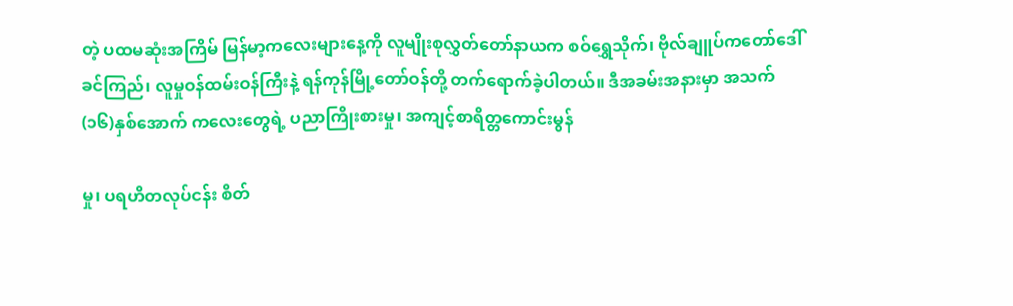တဲ့ ပထမဆုံးအကြိမ် မြန်မာ့ကလေးများနေ့ကို လူမျိုးစုလွှတ်တော်နာယက စဝ်ရွှေသိုက်၊ ဗိုလ်ချူပ်ကတော်ဒေါ်ခင်ကြည်၊ လူမှုဝန်ထမ်းဝန်ကြီးနဲ့ ရန်ကုန်မြို့တော်ဝန်တို့ တက်ရောက်ခဲ့ပါတယ်။ ဒီအခမ်းအနားမှာ အသက် (၁၆)နှစ်အောက် ကလေးတွေရဲ့ ပညာကြိုးစားမှု၊ အကျင့်စာရိတ္တကောင်းမွန်

မှု၊ ပရဟိတလုပ်ငန်း စိတ်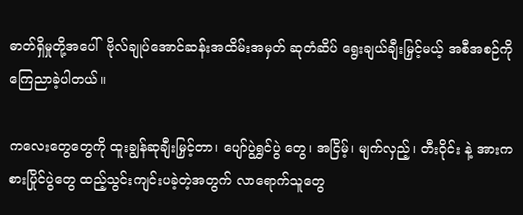ဓာတ်ရှိမှုတို့အပေါ်  ဗိုလ်ချုပ်အောင်ဆန်းအထိမ်းအမှတ် ဆုတံဆိပ် ရွေးချယ်ချီးမြှင့်မယ့် အစီအစဉ်ကိုကြေညာခဲ့ပါတယ်။

ကလေးတွေတွေကို ထူးချွန်ဆုချီးမြှင့်တာ၊ ပျော်ပွဲရွှင်ပွဲ တွေ၊ အငြိမ့်၊ မျက်လှည့်၊ တီးဝိုင်း နဲ့ အားကစားပြိုင်ပွဲတွေ ထည့်သွင်းကျင်းပခဲ့တဲ့အတွက် လာရောက်သူတွေ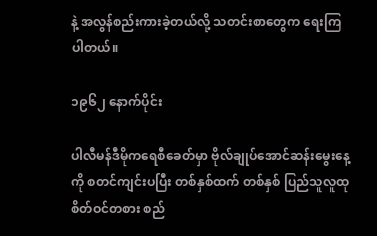နဲ့ အလွန်စည်းကားခဲ့တယ်လို့ သတင်းစာတွေက ရေးကြပါတယ်။

၁၉၆၂ နောက်ပိုင်း

ပါလီမန်ဒီမိုကရေစီခေတ်မှာ ဗိုလ်ချုပ်အောင်ဆန်းမွေးနေ့ကို စတင်ကျင်းပပြီး တစ်နှစ်ထက် တစ်နှစ် ပြည်သူလူထု စိတ်ဝင်တစား စည်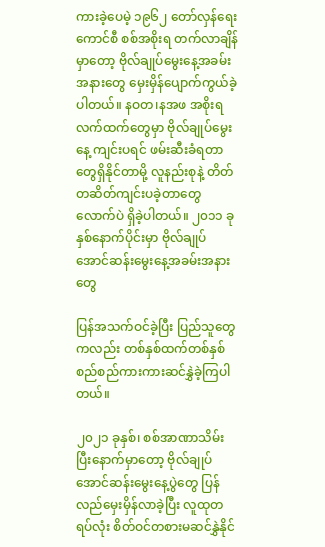ကားခဲ့ပေမဲ့ ၁၉၆၂ တော်လှန်ရေးကောင်စီ စစ်အစိုးရ တက်လာချိန်မှာတော့ ဗိုလ်ချုပ်မွေးနေ့အခမ်းအနားတွေ မှေးမှိန်ပျောက်ကွယ်ခဲ့ပါတယ်။ နဝတ၊နအဖ အစိုးရလက်ထက်တွေမှာ ဗိုလ်ချုပ်မွေးနေ့ ကျင်းပရင် ဖမ်းဆီးခံရတာတွေရှိနိုင်တာမို့ လူနည်းစုနဲ့ တိတ်တဆိတ်ကျင်းပခဲ့တာတွေလောက်ပဲ ရှိခဲ့ပါတယ်။ ၂၀၁၁ ခုနှစ်နောက်ပိုင်းမှာ ဗိုလ်ချုပ်အောင်ဆန်းမွေးနေ့အခမ်းအနားတွေ

ပြန်အသက်ဝင်ခဲ့ပြီး ပြည်သူတွေကလည်း တစ်နှစ်ထက်တစ်နှစ် စည်စည်ကားကားဆင်နွှဲခဲ့ကြပါတယ်။

၂၀၂၁ ခုနှစ်၊ စစ်အာဏာသိမ်းပြီးနောက်မှာတော့ ဗိုလ်ချုပ်အောင်ဆန်းမွေးနေ့ပွဲတွေ ပြန်လည်မှေးမှိန်လာခဲ့ပြီး လူထုတရပ်လုံး စိတ်ဝင်တစားမဆင်နွှဲနိုင်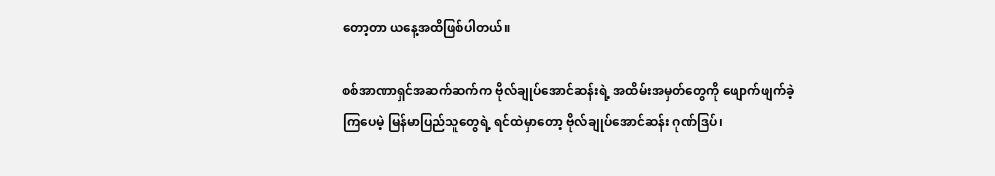တော့တာ ယနေ့အထိဖြစ်ပါတယ်။

စစ်အာဏာရှင်အဆက်ဆက်က ဗိုလ်ချုပ်အောင်ဆန်းရဲ့ အထိမ်းအမှတ်တွေကို ဖျောက်ဖျက်ခဲ့ကြပေမဲ့ မြန်မာပြည်သူတွေရဲ့ ရင်ထဲမှာတော့ ဗိုလ်ချုပ်အောင်ဆန်း ဂုဏ်ဒြပ်၊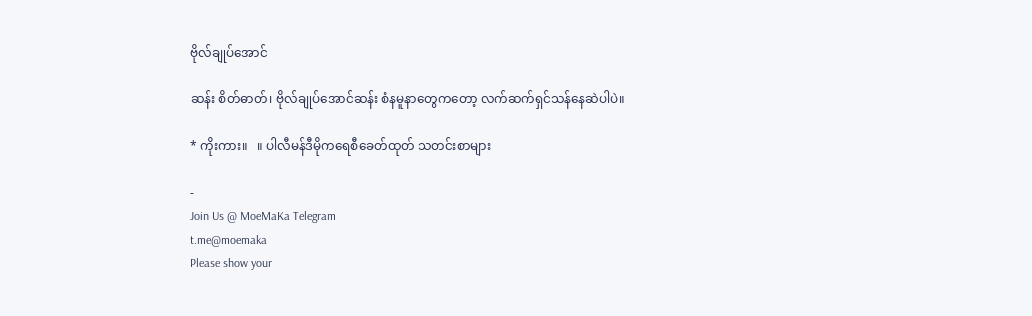ဗိုလ်ချုပ်အောင်

ဆန်း စိတ်ဓာတ်၊ ဗိုလ်ချုပ်အောင်ဆန်း စံနမူနာတွေကတော့ လက်ဆက်ရှင်သန်နေဆဲပါပဲ။

* ကိုးကား။   ။ ပါလီမန်ဒီမိုကရေစီခေတ်ထုတ် သတင်းစာများ

-
Join Us @ MoeMaKa Telegram
t.me@moemaka
Please show your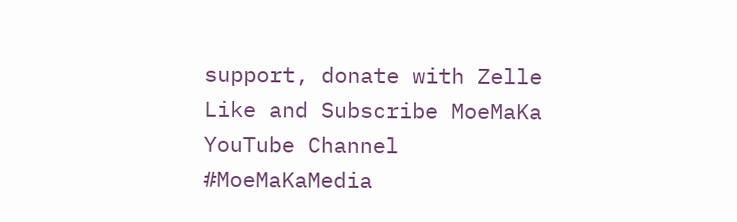support, donate with Zelle
Like and Subscribe MoeMaKa YouTube Channel
#MoeMaKaMedia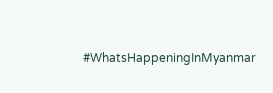#WhatsHappeningInMyanmar